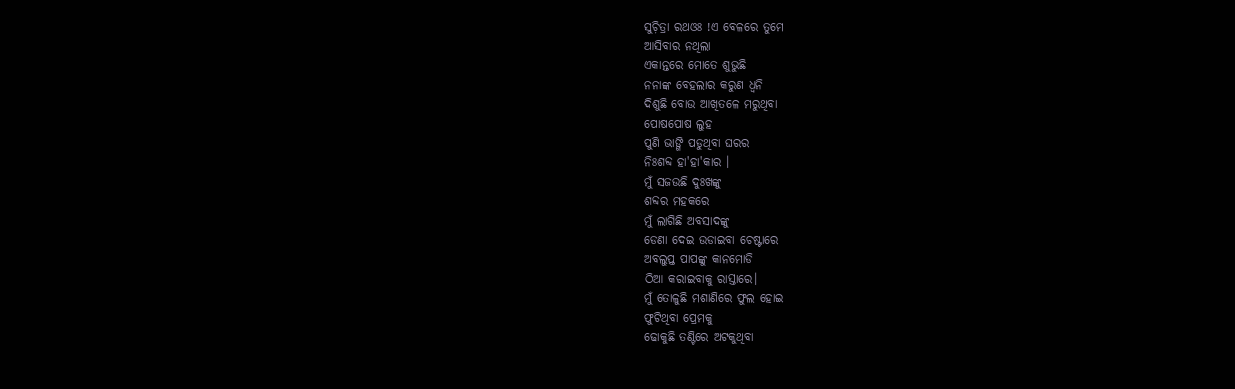ସୁଚ଼ିତ୍ରା ରଥଓଃ !ଏ ବେଳରେ ତୁମେ
ଆସିବାର ନଥିଲା
ଏକାନ୍ତରେ ମୋତେ ଶୁଭୁଛି
ନନାଙ୍କ ବେହଲାର କରୁଣ ଧ୍ବନି
ଦିଶୁଛି ବୋଉ ଆଖିତଳେ ମରୁଥିବା
ପୋଷପୋଷ ଲୁହ
ପୁଣି ଭାଙ୍ଗି ପଡୁଥିବା ଘରର
ନିଃଶବ୍ଦ ହା'ହା'କାର ।
ମୁଁ ସଜଉଛି ଦୁଃଖଙ୍କୁ
ଶବ୍ଦର ମହକରେ
ମୁଁ ଲାଗିଛି ଅବସାଦଙ୍କୁ
ଡେଣା ଦେଇ ଉଡାଇବା ଚେଷ୍ଟାରେ
ଅବଲୁପ୍ତ ପାପଙ୍କୁ କାନମୋଡି
ଠିଆ କରାଇବାକୁ ରାସ୍ତାରେ।
ମୁଁ ତୋଳୁଛି ମଶାଣିରେ ଫୁଲ ହୋଇ
ଫୁଟିଥିବା ପ୍ରେମକୁ
ଢୋକୁଛି ତଣ୍ଟିରେ ଅଟକୁଥିବା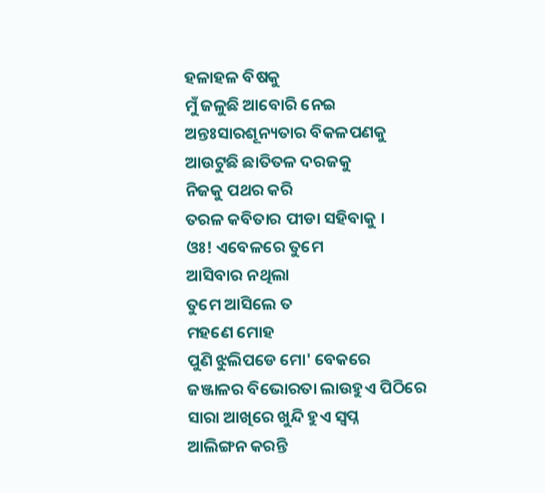ହଳାହଳ ବିଷକୁ
ମୁଁ ଜଳୁଛି ଆବୋରି ନେଇ
ଅନ୍ତଃସାରଶୂନ୍ୟତାର ବିକଳପଣକୁ
ଆଉଟୁଛି ଛାତିତଳ ଦରଜକୁ
ନିଜକୁ ପଥର କରି
ତରଳ କବିତାର ପୀଡା ସହିବାକୁ ।
ଓଃ! ଏବେଳରେ ତୁମେ
ଆସିବାର ନଥିଲା
ତୁମେ ଆସିଲେ ତ
ମହଣେ ମୋହ
ପୁଣି ଝୁଲିପଡେ ମୋ' ବେକରେ
ଜଞ୍ଜାଳର ବିଭୋରତା ଲାଉହୁଏ ପିଠିରେ
ସାରା ଆଖିରେ ଖୁନ୍ଦି ହୁଏ ସ୍ବପ୍ନ
ଆଲିଙ୍ଗନ କରନ୍ତି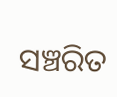ସଞ୍ଚରିତ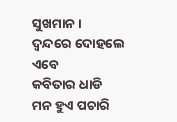ସୁଖମାନ ।
ଦ୍ବନ୍ଦରେ ଦୋହଲେ ଏବେ
କବିତାର ଧାଡି
ମନ ହୁଏ ପଚାରି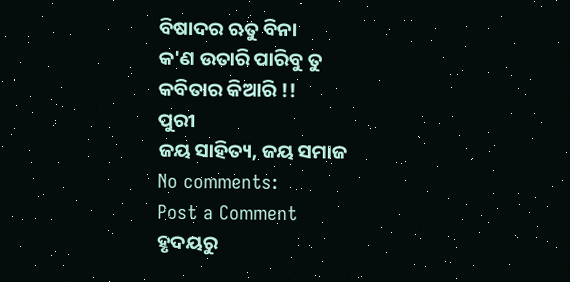ବିଷାଦର ଋତୁ ବିନା
କ'ଣ ଉତାରି ପାରିବୁ ତୁ
କବିତାର କିଆରି !!
ପୁରୀ
ଜୟ ସାହିତ୍ୟ, ଜୟ ସମାଜ
No comments:
Post a Comment
ହୃଦୟରୁ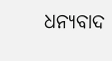ଧନ୍ୟବାଦ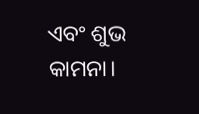ଏବଂ ଶୁଭ କାମନା।